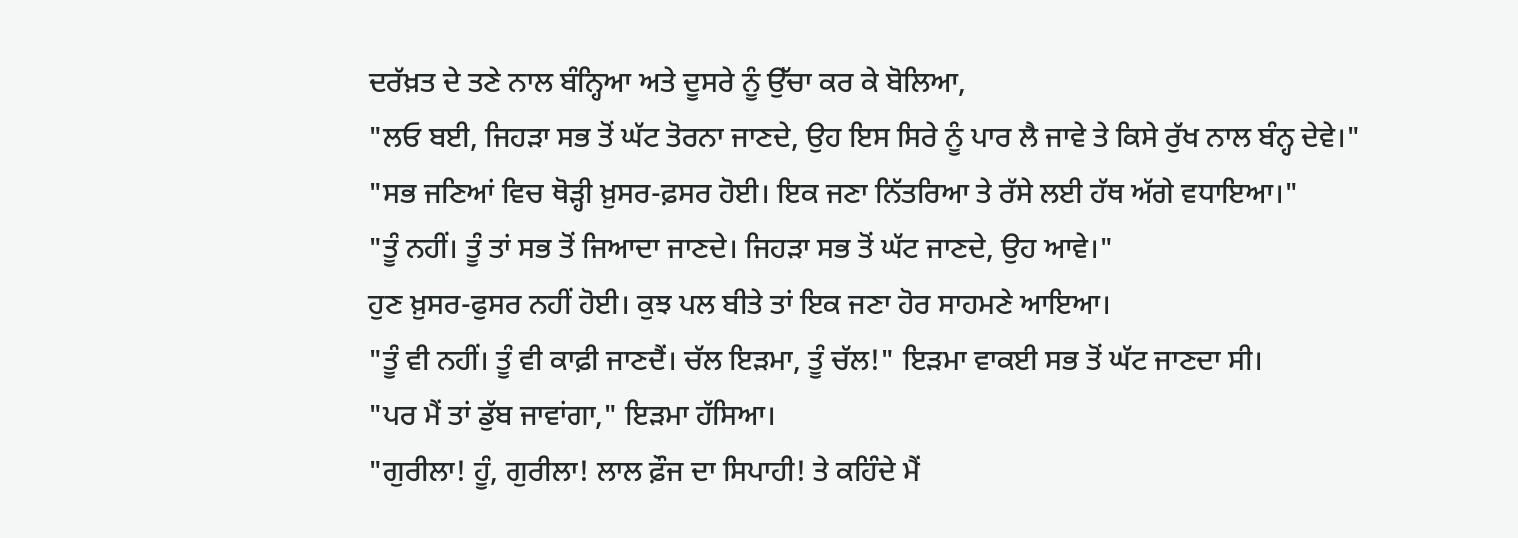ਦਰੱਖ਼ਤ ਦੇ ਤਣੇ ਨਾਲ ਬੰਨ੍ਹਿਆ ਅਤੇ ਦੂਸਰੇ ਨੂੰ ਉੱਚਾ ਕਰ ਕੇ ਬੋਲਿਆ,
"ਲਓ ਬਈ, ਜਿਹੜਾ ਸਭ ਤੋਂ ਘੱਟ ਤੋਰਨਾ ਜਾਣਦੇ, ਉਹ ਇਸ ਸਿਰੇ ਨੂੰ ਪਾਰ ਲੈ ਜਾਵੇ ਤੇ ਕਿਸੇ ਰੁੱਖ ਨਾਲ ਬੰਨ੍ਹ ਦੇਵੇ।"
"ਸਭ ਜਣਿਆਂ ਵਿਚ ਥੋੜ੍ਹੀ ਖ਼ੁਸਰ-ਫ਼ਸਰ ਹੋਈ। ਇਕ ਜਣਾ ਨਿੱਤਰਿਆ ਤੇ ਰੱਸੇ ਲਈ ਹੱਥ ਅੱਗੇ ਵਧਾਇਆ।"
"ਤੂੰ ਨਹੀਂ। ਤੂੰ ਤਾਂ ਸਭ ਤੋਂ ਜਿਆਦਾ ਜਾਣਦੇ। ਜਿਹੜਾ ਸਭ ਤੋਂ ਘੱਟ ਜਾਣਦੇ, ਉਹ ਆਵੇ।"
ਹੁਣ ਖ਼ੁਸਰ-ਫੁਸਰ ਨਹੀਂ ਹੋਈ। ਕੁਝ ਪਲ ਬੀਤੇ ਤਾਂ ਇਕ ਜਣਾ ਹੋਰ ਸਾਹਮਣੇ ਆਇਆ।
"ਤੂੰ ਵੀ ਨਹੀਂ। ਤੂੰ ਵੀ ਕਾਫ਼ੀ ਜਾਣਦੈਂ। ਚੱਲ ਇੜਮਾ, ਤੂੰ ਚੱਲ!" ਇੜਮਾ ਵਾਕਈ ਸਭ ਤੋਂ ਘੱਟ ਜਾਣਦਾ ਸੀ।
"ਪਰ ਮੈਂ ਤਾਂ ਡੁੱਬ ਜਾਵਾਂਗਾ," ਇੜਮਾ ਹੱਸਿਆ।
"ਗੁਰੀਲਾ! ਹੂੰ, ਗੁਰੀਲਾ! ਲਾਲ ਫ਼ੌਜ ਦਾ ਸਿਪਾਹੀ! ਤੇ ਕਹਿੰਦੇ ਮੈਂ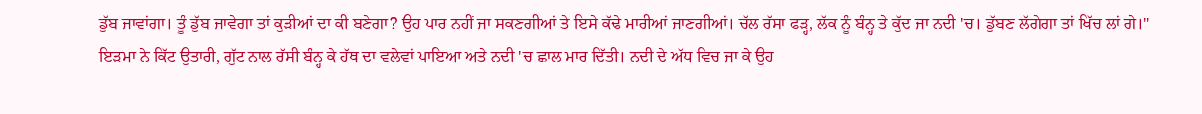ਡੁੱਬ ਜਾਵਾਂਗਾ। ਤੂੰ ਡੁੱਬ ਜਾਵੇਗਾ ਤਾਂ ਕੁੜੀਆਂ ਦਾ ਕੀ ਬਣੇਗਾ? ਉਹ ਪਾਰ ਨਹੀਂ ਜਾ ਸਕਣਗੀਆਂ ਤੇ ਇਸੇ ਕੱਢੇ ਮਾਰੀਆਂ ਜਾਣਗੀਆਂ। ਚੱਲ ਰੱਸਾ ਫੜ੍ਹ, ਲੱਕ ਨੂੰ ਬੰਨ੍ਹ ਤੇ ਕੁੱਦ ਜਾ ਨਦੀ 'ਚ। ਡੁੱਬਣ ਲੱਗੇਗਾ ਤਾਂ ਖਿੱਚ ਲਾਂ ਗੇ।"
ਇੜਮਾ ਨੇ ਕਿੱਟ ਉਤਾਰੀ, ਗੁੱਟ ਨਾਲ ਰੱਸੀ ਬੰਨ੍ਹ ਕੇ ਹੱਥ ਦਾ ਵਲੇਵਾਂ ਪਾਇਆ ਅਤੇ ਨਦੀ 'ਚ ਛਾਲ ਮਾਰ ਦਿੱਤੀ। ਨਦੀ ਦੇ ਅੱਧ ਵਿਚ ਜਾ ਕੇ ਉਹ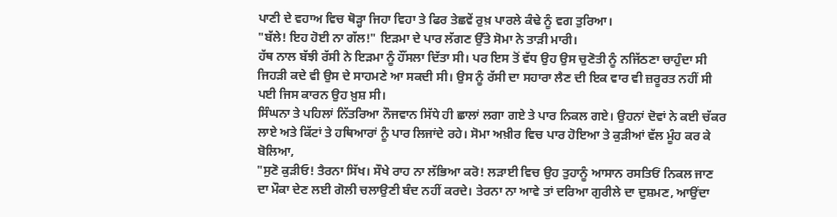ਪਾਣੀ ਦੇ ਵਹਾਅ ਵਿਚ ਥੋੜ੍ਹਾ ਜਿਹਾ ਵਿਹਾ ਤੇ ਫਿਰ ਤੇਛਵੇਂ ਰੁਖ਼ ਪਾਰਲੇ ਕੰਢੇ ਨੂੰ ਵਗ ਤੁਰਿਆ।
"ਬੱਲੇ! ਇਹ ਹੋਈ ਨਾ ਗੱਲ!" ਇੜਮਾ ਦੇ ਪਾਰ ਲੱਗਣ ਉੱਤੇ ਸੋਮਾ ਨੇ ਤਾੜੀ ਮਾਰੀ।
ਹੱਥ ਨਾਲ ਬੱਝੀ ਰੱਸੀ ਨੇ ਇੜਮਾ ਨੂੰ ਹੌਂਸਲਾ ਦਿੱਤਾ ਸੀ। ਪਰ ਇਸ ਤੋਂ ਵੱਧ ਉਹ ਉਸ ਚੁਣੋਤੀ ਨੂੰ ਨਜਿੱਠਣਾ ਚਾਹੁੰਦਾ ਸੀ ਜਿਹੜੀ ਕਦੇ ਵੀ ਉਸ ਦੇ ਸਾਹਮਣੇ ਆ ਸਕਦੀ ਸੀ। ਉਸ ਨੂੰ ਰੱਸੀ ਦਾ ਸਹਾਰਾ ਲੈਣ ਦੀ ਇਕ ਵਾਰ ਵੀ ਜ਼ਰੂਰਤ ਨਹੀਂ ਸੀ ਪਈ ਜਿਸ ਕਾਰਨ ਉਹ ਖ਼ੁਸ਼ ਸੀ।
ਸਿੰਘਨਾ ਤੇ ਪਹਿਲਾਂ ਨਿੱਤਰਿਆ ਨੌਜਵਾਨ ਸਿੱਧੇ ਹੀ ਛਾਲਾਂ ਲਗਾ ਗਏ ਤੇ ਪਾਰ ਨਿਕਲ ਗਏ। ਉਹਨਾਂ ਦੋਵਾਂ ਨੇ ਕਈ ਚੱਕਰ ਲਾਏ ਅਤੇ ਕਿੱਟਾਂ ਤੇ ਹਥਿਆਰਾਂ ਨੂੰ ਪਾਰ ਲਿਜਾਂਦੇ ਰਹੇ। ਸੋਮਾ ਅਖ਼ੀਰ ਵਿਚ ਪਾਰ ਹੋਇਆ ਤੇ ਕੁੜੀਆਂ ਵੱਲ ਮੂੰਹ ਕਰ ਕੇ ਬੋਲਿਆ,
"ਸੁਣੋ ਕੁੜੀਓ! ਤੈਰਨਾ ਸਿੱਖ। ਸੌਖੇ ਰਾਹ ਨਾ ਲੱਭਿਆ ਕਰੋ! ਲੜਾਈ ਵਿਚ ਉਹ ਤੁਹਾਨੂੰ ਆਸਾਨ ਰਸਤਿਓਂ ਨਿਕਲ ਜਾਣ ਦਾ ਮੌਕਾ ਦੇਣ ਲਈ ਗੋਲੀ ਚਲਾਉਣੀ ਬੰਦ ਨਹੀਂ ਕਰਦੇ। ਤੇਰਨਾ ਨਾ ਆਵੇ ਤਾਂ ਦਰਿਆ ਗੁਰੀਲੇ ਦਾ ਦੁਸ਼ਮਣ, ਆਉਂਦਾ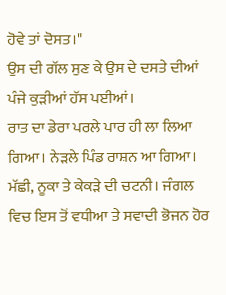ਹੋਵੇ ਤਾਂ ਦੋਸਤ।"
ਉਸ ਦੀ ਗੱਲ ਸੁਣ ਕੇ ਉਸ ਦੇ ਦਸਤੇ ਦੀਆਂ ਪੰਜੇ ਕੁੜੀਆਂ ਹੱਸ ਪਈਆਂ।
ਰਾਤ ਦਾ ਡੇਰਾ ਪਰਲੇ ਪਾਰ ਹੀ ਲਾ ਲਿਆ ਗਿਆ। ਨੇੜਲੇ ਪਿੰਡ ਰਾਸ਼ਨ ਆ ਗਿਆ। ਮੱਛੀ, ਨੂਕਾ ਤੇ ਕੇਕੜੇ ਦੀ ਚਟਨੀ। ਜੰਗਲ ਵਿਚ ਇਸ ਤੋਂ ਵਧੀਆ ਤੇ ਸਵਾਦੀ ਭੋਜਨ ਹੋਰ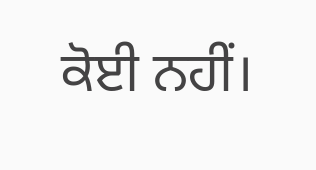ਕੋਈ ਨਹੀਂ।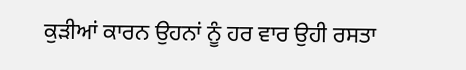ਕੁੜੀਆਂ ਕਾਰਨ ਉਹਨਾਂ ਨੂੰ ਹਰ ਵਾਰ ਉਹੀ ਰਸਤਾ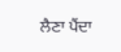ਲੈਣਾ ਪੈਂਦਾ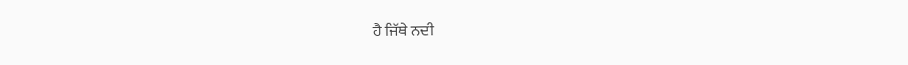ਹੈ ਜਿੱਥੇ ਨਦੀ